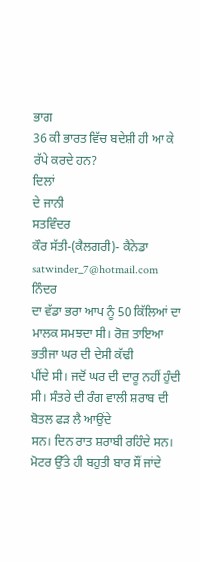ਭਾਗ
36 ਕੀ ਭਾਰਤ ਵਿੱਚ ਬਦੇਸ਼ੀ ਹੀ ਆ ਕੇ ਰੱਪੇ ਕਰਦੇ ਹਨ?
ਦਿਲਾਂ
ਦੇ ਜਾਨੀ
ਸਤਵਿੰਦਰ
ਕੌਰ ਸੱਤੀ-(ਕੈਲਗਰੀ)- ਕੈਨੇਡਾ satwinder_7@hotmail.com
ਨਿੰਦਰ
ਦਾ ਵੱਡਾ ਭਰਾ ਆਪ ਨੂੰ 50 ਕਿੱਲਿਆਂ ਦਾ ਮਾਲਕ ਸਮਝਦਾ ਸੀ। ਰੋਜ਼ ਤਾਇਆ ਭਤੀਜਾ ਘਰ ਦੀ ਦੇਸੀ ਕੱਢੀ
ਪੀਂਦੇ ਸੀ। ਜਦੋਂ ਘਰ ਦੀ ਦਾਰੂ ਨਹੀਂ ਹੁੰਦੀ ਸੀ। ਸੰਤਰੇ ਦੀ ਰੰਗ ਵਾਲੀ ਸ਼ਰਾਬ ਦੀ ਬੋਤਲ ਫੜ ਲੈ ਆਉਂਦੇ
ਸਨ। ਦਿਨ ਰਾਤ ਸ਼ਰਾਬੀ ਰਹਿੰਦੇ ਸਨ। ਮੋਟਰ ਉੱਤੇ ਹੀ ਬਹੁਤੀ ਬਾਰ ਸੌਂ ਜਾਂਦੇ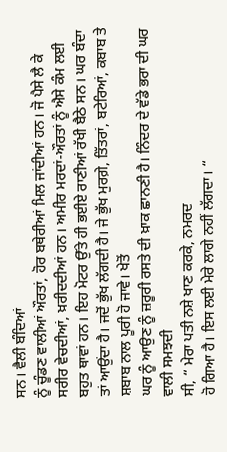ਸਨ। ਵੈਲੀ ਬੰਦਿਆਂ
ਨੂੰ ਚੂੰਡਣ ਵਾਲੀਆਂ ਔਰਤਾਂ, ਹੋਰ ਬਥੇਰੀਆਂ ਮਿਲ ਜਾਂਦੀਆਂ ਹਨ। ਜੋ ਪੈਸੇ ਲੈ ਕੇ
ਸਰੀਰ ਵੇਚਦੀਆਂ, ਖ਼ਰੀਦਦੀਆਂ ਹਨ। ਅਮੀਰ ਮਰਦਾਂ-ਔਰਤਾਂ ਨੂੰ ਐਸੇ ਕੰਮ ਲਈ
ਬਹੁਤ ਥਾਵਾਂ ਹਨ। ਇਹ ਮੋਟਰ ਉੱਤੇ ਹੀ ਭਈਏ ਰਾਣੀਆਂ ਰੱਖੀ ਬੈਠੇ ਸਨ। ਘਰ ਬੰਦਾ
ਤਾਂ ਆਉਂਦਾ ਹੈ। ਜਦੋਂ ਭੁੱਖ ਲੱਗਦੀ ਹੈ। ਜੇ ਭੁੱਖ ਮੁਰਗ਼ੇ, ਤਿੱਤਰਾਂ, ਬਟੇਰਿਆਂ, ਕਬਾਬ ਤੇ ਸ਼ਬਾਬ ਨਾਲ ਪੂਰੀ ਹੋ ਜਾਵੇ। ਖੇਤੋਂ
ਘਰ ਨੂੰ ਆਉਣ ਨੂੰ ਜ਼ਰੂਰੀ ਰਸਤੇ ਦੀ ਖ਼ਾਕ ਛਾਨਣੀ ਹੈ। ਨਿੰਦਰ ਦੇ ਵੱਡੇ ਭਰਾ ਦੀ ਘਰ ਵਾਲੀ ਸਮਝਦੀ
ਸੀ, “ ਮੇਰਾ ਪਤੀ ਨਸ਼ੇ ਖਾਣ ਕਰਕੇ, ਨਮਰਦ
ਹੋ ਗਿਆ ਹੈ। ਇਸ ਲਈ ਮੇਰੇ ਲਾਗੇ ਨਹੀਂ ਲੱਗਦਾ। “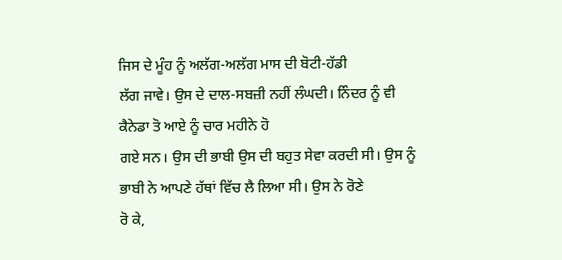ਜਿਸ ਦੇ ਮੂੰਹ ਨੂੰ ਅਲੱਗ-ਅਲੱਗ ਮਾਸ ਦੀ ਬੋਟੀ-ਹੱਡੀ
ਲੱਗ ਜਾਵੇ। ਉਸ ਦੇ ਦਾਲ-ਸਬਜ਼ੀ ਨਹੀਂ ਲੰਘਦੀ। ਨਿੰਦਰ ਨੂੰ ਵੀ ਕੈਨੇਡਾ ਤੋ ਆਏ ਨੂੰ ਚਾਰ ਮਹੀਨੇ ਹੋ
ਗਏ ਸਨ। ਉਸ ਦੀ ਭਾਬੀ ਉਸ ਦੀ ਬਹੁਤ ਸੇਵਾ ਕਰਦੀ ਸੀ। ਉਸ ਨੂੰ ਭਾਬੀ ਨੇ ਆਪਣੇ ਹੱਥਾਂ ਵਿੱਚ ਲੈ ਲਿਆ ਸੀ। ਉਸ ਨੇ ਰੋਣੇ
ਰੋ ਕੇ,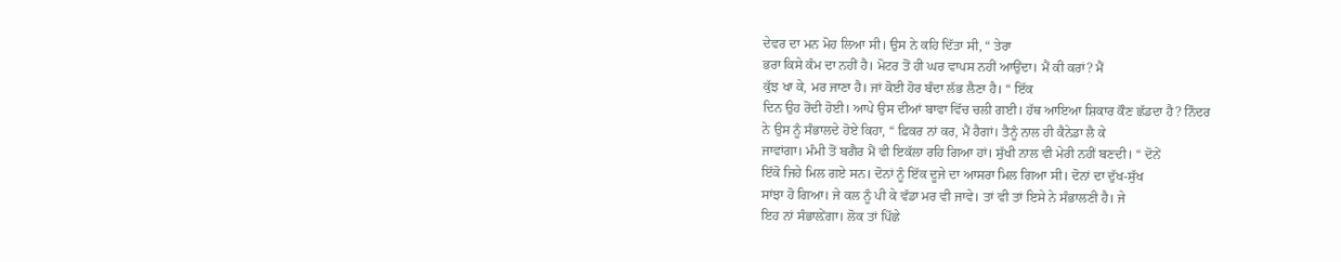ਦੇਵਰ ਦਾ ਮਨ ਮੋਹ ਲਿਆ ਸੀ। ਉਸ ਨੇ ਕਹਿ ਦਿੱਤਾ ਸੀ, “ ਤੇਰਾ
ਭਰਾ ਕਿਸੇ ਕੰਮ ਦਾ ਨਹੀਂ ਹੈ। ਮੋਟਰ ਤੋਂ ਹੀ ਘਰ ਵਾਪਸ ਨਹੀਂ ਆਉਂਦਾ। ਮੈਂ ਕੀ ਕਰਾਂ? ਮੈਂ
ਕੁੱਝ ਖਾ ਕੇ, ਮਰ ਜਾਣਾ ਹੈ। ਜਾਂ ਕੋਈ ਹੋਰ ਬੰਦਾ ਲੱਭ ਲੈਣਾ ਹੈ। “ ਇੱਕ
ਦਿਨ ਉਹ ਰੋਂਦੀ ਹੋਈ। ਆਪੇ ਉਸ ਦੀਆਂ ਬਾਵਾ ਵਿੱਚ ਚਲੀ ਗਈ। ਹੱਥ ਆਇਆ ਸ਼ਿਕਾਰ ਕੌਣ ਛੱਡਦਾ ਹੈ? ਨਿੰਦਰ
ਨੇ ਉਸ ਨੂੰ ਸੰਭਾਲਦੇ ਹੋਏ ਕਿਹਾ, “ ਫ਼ਿਕਰ ਨਾਂ ਕਰ, ਮੈਂ ਹੈਗਾਂ। ਤੈਨੂੰ ਨਾਲ ਹੀ ਕੈਨੇਡਾ ਲੈ ਕੇ
ਜਾਵਾਂਗਾ। ਮੰਮੀ ਤੋਂ ਬਗੈਰ ਮੈਂ ਵੀ ਇਕੱਲਾ ਰਹਿ ਗਿਆ ਹਾਂ। ਸੁੱਖੀ ਨਾਲ ਵੀ ਮੇਰੀ ਨਹੀਂ ਬਣਦੀ। “ ਦੋਨੇਂ
ਇੱਕੋ ਜਿਹੇ ਮਿਲ ਗਏ ਸਨ। ਦੋਨਾਂ ਨੂੰ ਇੱਕ ਦੂਜੇ ਦਾ ਆਸਰਾ ਮਿਲ ਗਿਆ ਸੀ। ਦੋਨਾਂ ਦਾ ਦੁੱਖ-ਸੁੱਖ
ਸਾਂਝਾ ਹੋ ਗਿਆ। ਜੇ ਕਲ ਨੂੰ ਪੀ ਕੇ ਵੱਡਾ ਮਰ ਵੀ ਜਾਵੇ। ਤਾਂ ਵੀ ਤਾਂ ਇਸੇ ਨੇ ਸੰਭਾਲਣੀ ਹੈ। ਜੇ
ਇਹ ਨਾਂ ਸੰਭਾਲ਼ੇਂਗਾ। ਲੋਕ ਤਾਂ ਪਿੱਛੇ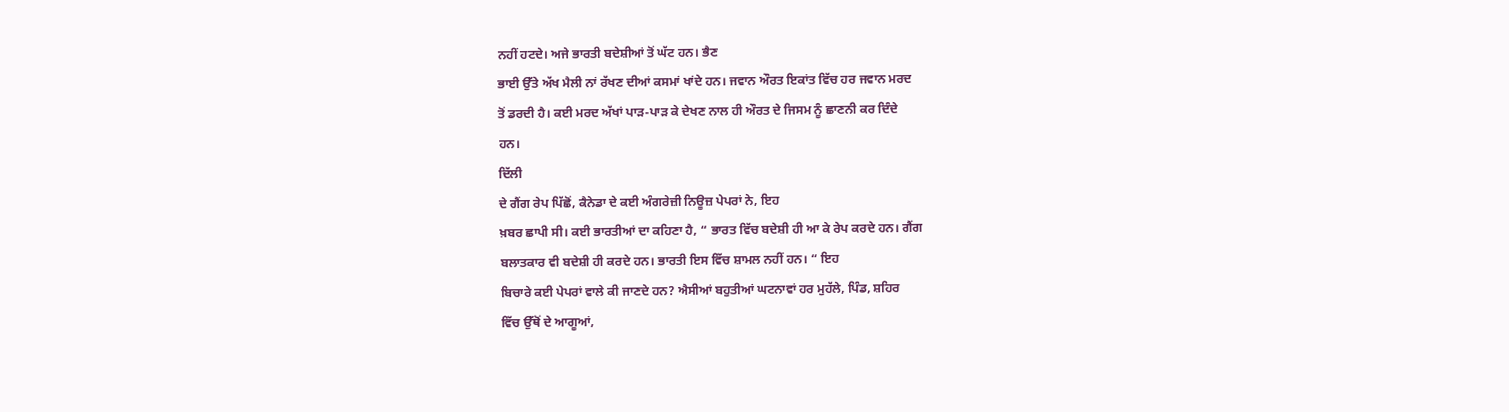ਨਹੀਂ ਹਟਦੇ। ਅਜੇ ਭਾਰਤੀ ਬਦੇਸ਼ੀਆਂ ਤੋਂ ਘੱਟ ਹਨ। ਭੈਣ
ਭਾਈ ਉੱਤੇ ਅੱਖ ਮੈਲੀ ਨਾਂ ਰੱਖਣ ਦੀਆਂ ਕਸਮਾਂ ਖਾਂਦੇ ਹਨ। ਜਵਾਨ ਔਰਤ ਇਕਾਂਤ ਵਿੱਚ ਹਰ ਜਵਾਨ ਮਰਦ
ਤੋਂ ਡਰਦੀ ਹੈ। ਕਈ ਮਰਦ ਅੱਖਾਂ ਪਾੜ-ਪਾੜ ਕੇ ਦੇਖਣ ਨਾਲ ਹੀ ਔਰਤ ਦੇ ਜਿਸਮ ਨੂੰ ਛਾਣਨੀ ਕਰ ਦਿੰਦੇ
ਹਨ।
ਦਿੱਲੀ
ਦੇ ਗੈਂਗ ਰੇਪ ਪਿੱਛੋਂ, ਕੈਨੇਡਾ ਦੇ ਕਈ ਅੰਗਰੇਜ਼ੀ ਨਿਊਜ਼ ਪੇਪਰਾਂ ਨੇ, ਇਹ
ਖ਼ਬਰ ਛਾਪੀ ਸੀ। ਕਈ ਭਾਰਤੀਆਂ ਦਾ ਕਹਿਣਾ ਹੈ, “ ਭਾਰਤ ਵਿੱਚ ਬਦੇਸ਼ੀ ਹੀ ਆ ਕੇ ਰੇਪ ਕਰਦੇ ਹਨ। ਗੈਂਗ
ਬਲਾਤਕਾਰ ਵੀ ਬਦੇਸ਼ੀ ਹੀ ਕਰਦੇ ਹਨ। ਭਾਰਤੀ ਇਸ ਵਿੱਚ ਸ਼ਾਮਲ ਨਹੀਂ ਹਨ। “ ਇਹ
ਬਿਚਾਰੇ ਕਈ ਪੇਪਰਾਂ ਵਾਲੇ ਕੀ ਜਾਣਦੇ ਹਨ? ਐਸੀਆਂ ਬਹੁਤੀਆਂ ਘਟਨਾਵਾਂ ਹਰ ਮੁਹੱਲੇ, ਪਿੰਡ, ਸ਼ਹਿਰ
ਵਿੱਚ ਉੱਥੋਂ ਦੇ ਆਗੂਆਂ,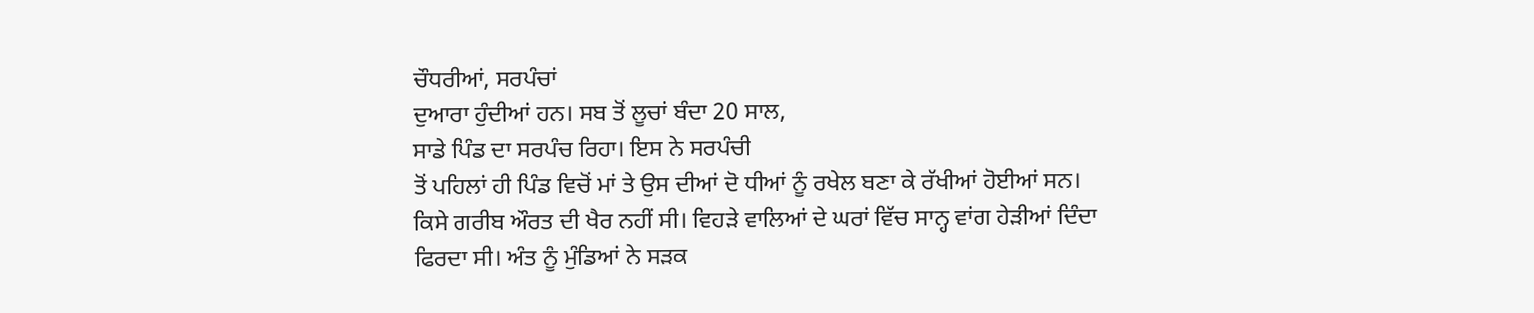ਚੌਧਰੀਆਂ, ਸਰਪੰਚਾਂ
ਦੁਆਰਾ ਹੁੰਦੀਆਂ ਹਨ। ਸਬ ਤੋਂ ਲੂਚਾਂ ਬੰਦਾ 20 ਸਾਲ,
ਸਾਡੇ ਪਿੰਡ ਦਾ ਸਰਪੰਚ ਰਿਹਾ। ਇਸ ਨੇ ਸਰਪੰਚੀ
ਤੋਂ ਪਹਿਲਾਂ ਹੀ ਪਿੰਡ ਵਿਚੋਂ ਮਾਂ ਤੇ ਉਸ ਦੀਆਂ ਦੋ ਧੀਆਂ ਨੂੰ ਰਖੇਲ ਬਣਾ ਕੇ ਰੱਖੀਆਂ ਹੋਈਆਂ ਸਨ।
ਕਿਸੇ ਗਰੀਬ ਔਰਤ ਦੀ ਖੈਰ ਨਹੀਂ ਸੀ। ਵਿਹੜੇ ਵਾਲਿਆਂ ਦੇ ਘਰਾਂ ਵਿੱਚ ਸਾਨ੍ਹ ਵਾਂਗ ਹੇੜੀਆਂ ਦਿੰਦਾ
ਫਿਰਦਾ ਸੀ। ਅੰਤ ਨੂੰ ਮੁੰਡਿਆਂ ਨੇ ਸੜਕ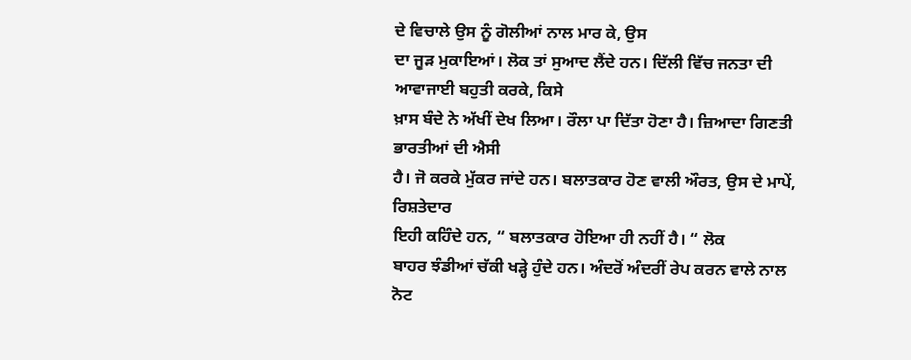ਦੇ ਵਿਚਾਲੇ ਉਸ ਨੂੰ ਗੋਲੀਆਂ ਨਾਲ ਮਾਰ ਕੇ, ਉਸ
ਦਾ ਜੂੜ ਮੁਕਾਇਆਂ। ਲੋਕ ਤਾਂ ਸੁਆਦ ਲੈਂਦੇ ਹਨ। ਦਿੱਲੀ ਵਿੱਚ ਜਨਤਾ ਦੀ ਆਵਾਜਾਈ ਬਹੁਤੀ ਕਰਕੇ, ਕਿਸੇ
ਖ਼ਾਸ ਬੰਦੇ ਨੇ ਅੱਖੀਂ ਦੇਖ ਲਿਆ। ਰੌਲਾ ਪਾ ਦਿੱਤਾ ਹੋਣਾ ਹੈ। ਜ਼ਿਆਦਾ ਗਿਣਤੀ ਭਾਰਤੀਆਂ ਦੀ ਐਸੀ
ਹੈ। ਜੋ ਕਰਕੇ ਮੁੱਕਰ ਜਾਂਦੇ ਹਨ। ਬਲਾਤਕਾਰ ਹੋਣ ਵਾਲੀ ਔਰਤ, ਉਸ ਦੇ ਮਾਪੇਂ, ਰਿਸ਼ਤੇਦਾਰ
ਇਹੀ ਕਹਿੰਦੇ ਹਨ, “ ਬਲਾਤਕਾਰ ਹੋਇਆ ਹੀ ਨਹੀਂ ਹੈ। “ ਲੋਕ
ਬਾਹਰ ਝੰਡੀਆਂ ਚੱਕੀ ਖੜ੍ਹੇ ਹੁੰਦੇ ਹਨ। ਅੰਦਰੋਂ ਅੰਦਰੀਂ ਰੇਪ ਕਰਨ ਵਾਲੇ ਨਾਲ ਨੋਟ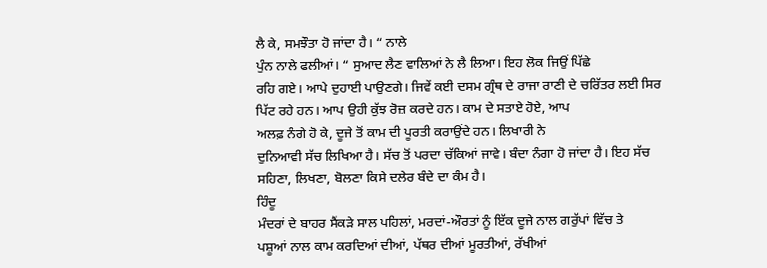ਲੈ ਕੇ, ਸਮਝੌਤਾ ਹੋ ਜਾਂਦਾ ਹੈ। “ ਨਾਲੇ
ਪੁੰਨ ਨਾਲੇ ਫਲੀਆਂ। “ ਸੁਆਦ ਲੈਣ ਵਾਲਿਆਂ ਨੇ ਲੈ ਲਿਆ। ਇਹ ਲੋਕ ਜਿਉਂ ਪਿੱਛੇ
ਰਹਿ ਗਏ। ਆਪੇ ਦੁਹਾਈ ਪਾਉਣਗੇ। ਜਿਵੇਂ ਕਈ ਦਸਮ ਗ੍ਰੰਥ ਦੇ ਰਾਜਾ ਰਾਣੀ ਦੇ ਚਰਿੱਤਰ ਲਈ ਸਿਰ
ਪਿੱਟ ਰਹੇ ਹਨ। ਆਪ ਉਹੀ ਕੁੱਝ ਰੋਜ਼ ਕਰਦੇ ਹਨ। ਕਾਮ ਦੇ ਸਤਾਏ ਹੋਏ, ਆਪ
ਅਲਫ਼ ਨੰਗੇ ਹੋ ਕੇ, ਦੂਜੇ ਤੋਂ ਕਾਮ ਦੀ ਪੂਰਤੀ ਕਰਾਉਂਦੇ ਹਨ। ਲਿਖਾਰੀ ਨੇ
ਦੁਨਿਆਵੀ ਸੱਚ ਲਿਖਿਆ ਹੈ। ਸੱਚ ਤੋਂ ਪਰਦਾ ਚੱਕਿਆਂ ਜਾਵੇ। ਬੰਦਾ ਨੰਗਾ ਹੋ ਜਾਂਦਾ ਹੈ। ਇਹ ਸੱਚ
ਸਹਿਣਾ, ਲਿਖਣਾ, ਬੋਲਣਾ ਕਿਸੇ ਦਲੇਰ ਬੰਦੇ ਦਾ ਕੰਮ ਹੈ।
ਹਿੰਦੂ
ਮੰਦਰਾਂ ਦੇ ਬਾਹਰ ਸੈਂਕੜੇ ਸਾਲ ਪਹਿਲਾਂ, ਮਰਦਾਂ-ਔਰਤਾਂ ਨੂੰ ਇੱਕ ਦੂਜੇ ਨਾਲ ਗਰੁੱਪਾਂ ਵਿੱਚ ਤੇ
ਪਸ਼ੂਆਂ ਨਾਲ ਕਾਮ ਕਰਦਿਆਂ ਦੀਆਂ, ਪੱਥਰ ਦੀਆਂ ਮੂਰਤੀਆਂ, ਰੱਖੀਆਂ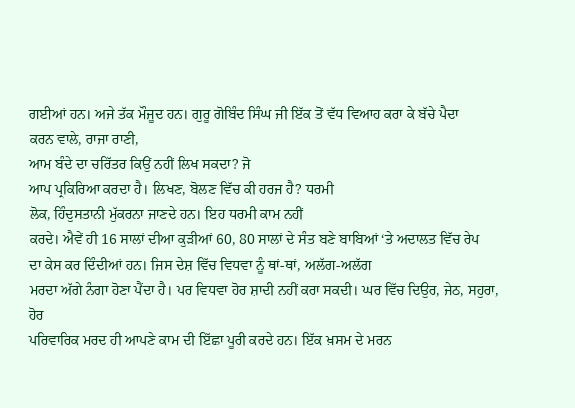ਗਈਆਂ ਹਨ। ਅਜੇ ਤੱਕ ਮੌਜੂਦ ਹਨ। ਗੁਰੂ ਗੋਬਿੰਦ ਸਿੰਘ ਜੀ ਇੱਕ ਤੋਂ ਵੱਧ ਵਿਆਹ ਕਰਾ ਕੇ ਬੱਚੇ ਪੈਦਾ
ਕਰਨ ਵਾਲੇ, ਰਾਜਾ ਰਾਣੀ,
ਆਮ ਬੰਦੇ ਦਾ ਚਰਿੱਤਰ ਕਿਉਂ ਨਹੀਂ ਲਿਖ ਸਕਦਾ? ਜੋ
ਆਪ ਪ੍ਰਕਿਰਿਆ ਕਰਦਾ ਹੈ। ਲਿਖਣ, ਬੋਲਣ ਵਿੱਚ ਕੀ ਹਰਜ ਹੈ? ਧਰਮੀ
ਲੋਕ, ਹਿੰਦੁਸਤਾਨੀ ਮੁੱਕਰਨਾ ਜਾਣਦੇ ਹਨ। ਇਹ ਧਰਮੀ ਕਾਮ ਨਹੀਂ
ਕਰਦੇ। ਐਵੇਂ ਹੀ 16 ਸਾਲਾਂ ਦੀਆ ਕੁੜੀਆਂ 60, 80 ਸਾਲਾਂ ਦੇ ਸੰਤ ਬਣੇ ਬਾਬਿਆਂ ‘ਤੇ ਅਦਾਲਤ ਵਿੱਚ ਰੇਪ
ਦਾ ਕੇਸ ਕਰ ਦਿੰਦੀਆਂ ਹਨ। ਜਿਸ ਦੇਸ਼ ਵਿੱਚ ਵਿਧਵਾ ਨੂੰ ਥਾਂ-ਥਾਂ, ਅਲੱਗ-ਅਲੱਗ
ਮਰਦਾ ਅੱਗੇ ਨੰਗਾ ਹੋਣਾ ਪੈਂਦਾ ਹੈ। ਪਰ ਵਿਧਵਾ ਹੋਰ ਸ਼ਾਦੀ ਨਹੀਂ ਕਰਾ ਸਕਦੀ। ਘਰ ਵਿੱਚ ਦਿਉਰ, ਜੇਠ, ਸਹੁਰਾ, ਹੋਰ
ਪਰਿਵਾਰਿਕ ਮਰਦ ਹੀ ਆਪਣੇ ਕਾਮ ਦੀ ਇੱਛਾ ਪੂਰੀ ਕਰਦੇ ਹਨ। ਇੱਕ ਖ਼ਸਮ ਦੇ ਮਰਨ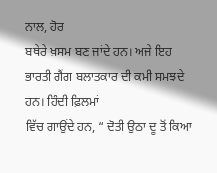ਨਾਲ, ਹੋਰ
ਬਥੇਰੇ ਖ਼ਸਮ ਬਣ ਜਾਂਦੇ ਹਨ। ਅਜੇ ਇਹ ਭਾਰਤੀ ਗੈਂਗ ਬਲਾਤਕਾਰ ਦੀ ਕਮੀ ਸਮਝਦੇ ਹਨ। ਹਿੰਦੀ ਫ਼ਿਲਮਾਂ
ਵਿੱਚ ਗਾਉਂਦੇ ਹਨ, “ ਦੋਤੀ ਉਠਾ ਦੂ ਤੋਂ ਕਿਆ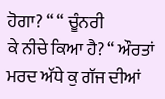ਹੋਗਾ? “ “ ਚੂੰਨਰੀ
ਕੇ ਨੀਚੇ ਕਿਆ ਹੈ? “ ਔਰਤਾਂ ਮਰਦ ਅੱਧੇ ਕੁ ਗੱਜ ਦੀਆਂ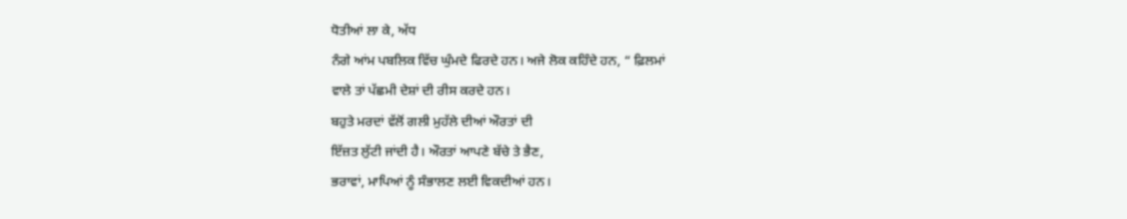ਧੋਤੀਆਂ ਲਾ ਕੇ, ਅੱਧ
ਨੰਗੇ ਆਂਮ ਪਬਲਿਕ ਵਿੱਚ ਘੁੰਮਦੇ ਫਿਰਦੇ ਹਨ। ਅਜੇ ਲੋਕ ਕਹਿੰਦੇ ਹਨ, “ ਫ਼ਿਲਮਾਂ
ਵਾਲੇ ਤਾਂ ਪੱਛਮੀ ਦੇਸ਼ਾਂ ਦੀ ਰੀਸ ਕਰਦੇ ਹਨ।
ਬਹੁਤੇ ਮਰਦਾਂ ਵੱਲੋਂ ਗਲੀ ਮੁਹੱਲੇ ਦੀਆਂ ਔਰਤਾਂ ਦੀ
ਇੱਜ਼ਤ ਲੁੱਟੀ ਜਾਂਦੀ ਹੈ। ਔਰਤਾਂ ਆਪਣੇ ਬੱਚੇ ਤੇ ਭੈਣ,
ਭਰਾਵਾਂ, ਮਾਪਿਆਂ ਨੂੰ ਸੰਭਾਲਣ ਲਈ ਵਿਕਦੀਆਂ ਹਨ।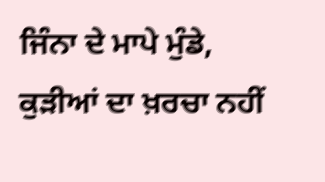ਜਿੰਨਾ ਦੇ ਮਾਪੇ ਮੁੰਡੇ, ਕੁੜੀਆਂ ਦਾ ਖ਼ਰਚਾ ਨਹੀਂ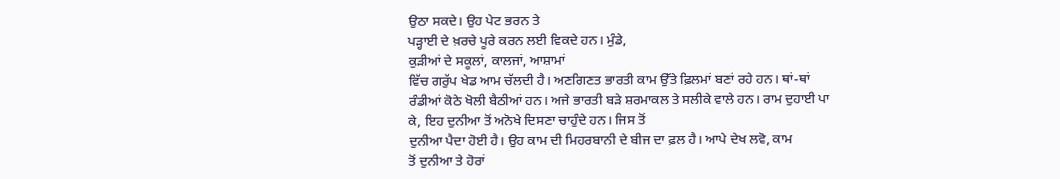ਉਠਾ ਸਕਦੇ। ਉਹ ਪੇਟ ਭਰਨ ਤੇ
ਪੜ੍ਹਾਈ ਦੇ ਖ਼ਰਚੇ ਪੂਰੇ ਕਰਨ ਲਈ ਵਿਕਦੇ ਹਨ। ਮੁੰਡੇ,
ਕੁੜੀਆਂ ਦੇ ਸਕੂਲਾਂ, ਕਾਲਜਾਂ, ਆਸ਼ਾਮਾਂ
ਵਿੱਚ ਗਰੁੱਪ ਖੇਡ ਆਮ ਚੱਲਦੀ ਹੈ। ਅਣਗਿਣਤ ਭਾਰਤੀ ਕਾਮ ਉੱਤੇ ਫ਼ਿਲਮਾਂ ਬਣਾਂ ਰਹੇ ਹਨ। ਥਾਂ-ਥਾਂ
ਰੰਡੀਆਂ ਕੋਠੇ ਖੋਲੀ ਬੈਠੀਆਂ ਹਨ। ਅਜੇ ਭਾਰਤੀ ਬੜੇ ਸ਼ਰਮਾਕਲ ਤੇ ਸਲੀਕੇ ਵਾਲੇ ਹਨ। ਰਾਮ ਦੁਹਾਈ ਪਾ
ਕੇ, ਇਹ ਦੁਨੀਆ ਤੋਂ ਅਨੋਖੇ ਦਿਸਣਾ ਚਾਹੁੰਦੇ ਹਨ। ਜਿਸ ਤੋਂ
ਦੁਨੀਆ ਪੈਦਾ ਹੋਈ ਹੈ। ਉਹ ਕਾਮ ਦੀ ਮਿਹਰਬਾਨੀ ਦੇ ਬੀਜ ਦਾ ਫ਼ਲ ਹੈ। ਆਪੇ ਦੇਖ ਲਵੋ, ਕਾਮ
ਤੋਂ ਦੁਨੀਆ ਤੇ ਹੋਰਾਂ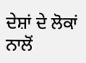ਦੇਸ਼ਾਂ ਦੇ ਲੋਕਾਂ ਨਾਲੋਂ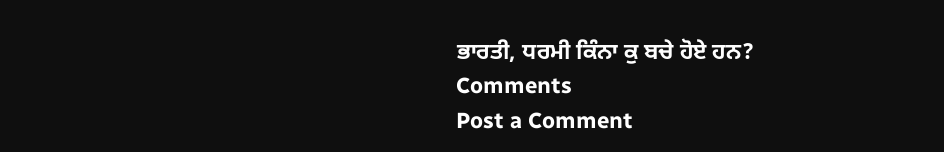ਭਾਰਤੀ, ਧਰਮੀ ਕਿੰਨਾ ਕੁ ਬਚੇ ਹੋਏ ਹਨ?
Comments
Post a Comment